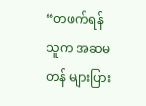“တဖက်ရန်သူက အဆမတန် များပြား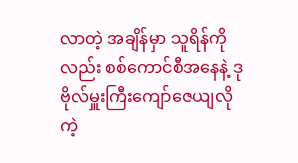လာတဲ့ အချိန်မှာ သူရိန်ကိုလည်း စစ်ကောင်စီအနေနဲ့ ဒုဗိုလ်မှူးကြီးကျော်ဇေယျလိုကဲ့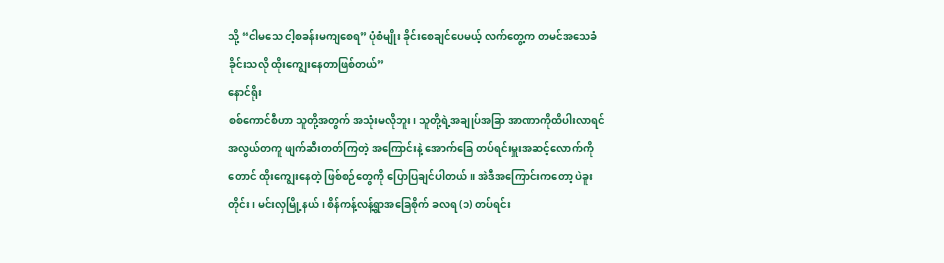သို့ “ငါမသေ ငါ့စခန်းမကျစေရ” ပုံစံမျိုး ခိုင်းစေချင်ပေမယ့် လက်တွေ့က တမင်အသေခံခိုင်းသလို ထိုးကျွေးနေတာဖြစ်တယ်”
နောင်ရိုး
စစ်ကောင်စီဟာ သူတို့အတွက် အသုံးမလိုဘူး၊ သူတို့ရဲ့အချုပ်အခြာ အာဏာကိုထိပါးလာရင် အလွယ်တကူ ဖျက်ဆီးတတ်ကြတဲ့ အကြောင်းနဲ့ အောက်ခြေ တပ်ရင်းမှူးအဆင့်လောက်ကိုတောင် ထိုးကျွေးနေတဲ့ ဖြစ်စဉ်တွေကို ပြောပြချင်ပါတယ်။ အဲဒီအကြောင်းကတော့ ပဲခူးတိုင်း၊ မင်းလှမြို့နယ်၊ စိန်ကန့်လန့်ရွာအခြေစိုက် ခလရ (၁) တပ်ရင်း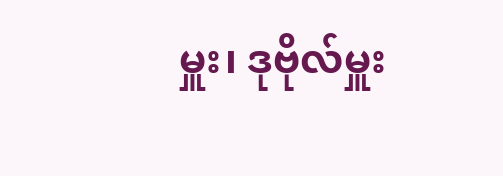မှူး၊ ဒုဗိုလ်မှူး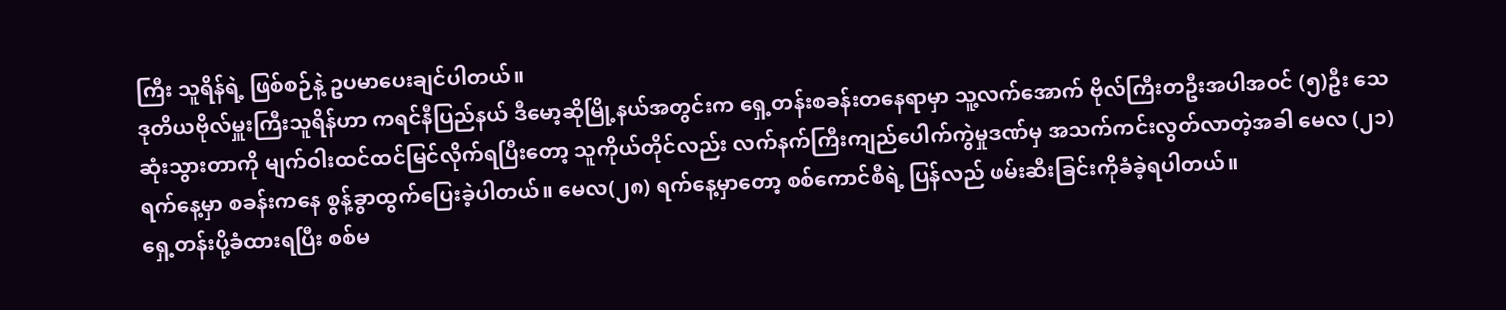ကြီး သူရိန်ရဲ့ ဖြစ်စဉ်နဲ့ ဥပမာပေးချင်ပါတယ်။
ဒုတိယဗိုလ်မှူးကြီးသူရိန်ဟာ ကရင်နီပြည်နယ် ဒီမော့ဆိုမြို့နယ်အတွင်းက ရှေ့တန်းစခန်းတနေရာမှာ သူ့လက်အောက် ဗိုလ်ကြီးတဦးအပါအဝင် (၅)ဦး သေဆုံးသွားတာကို မျက်ဝါးထင်ထင်မြင်လိုက်ရပြီးတော့ သူကိုယ်တိုင်လည်း လက်နက်ကြီးကျည်ပေါက်ကွဲမှုဒဏ်မှ အသက်ကင်းလွတ်လာတဲ့အခါ မေလ (၂၁) ရက်နေ့မှာ စခန်းကနေ စွန့်ခွာထွက်ပြေးခဲ့ပါတယ်။ မေလ(၂၈) ရက်နေ့မှာတော့ စစ်ကောင်စီရဲ့ ပြန်လည် ဖမ်းဆီးခြင်းကိုခံခဲ့ရပါတယ်။
ရှေ့တန်းပို့ခံထားရပြီး စစ်မ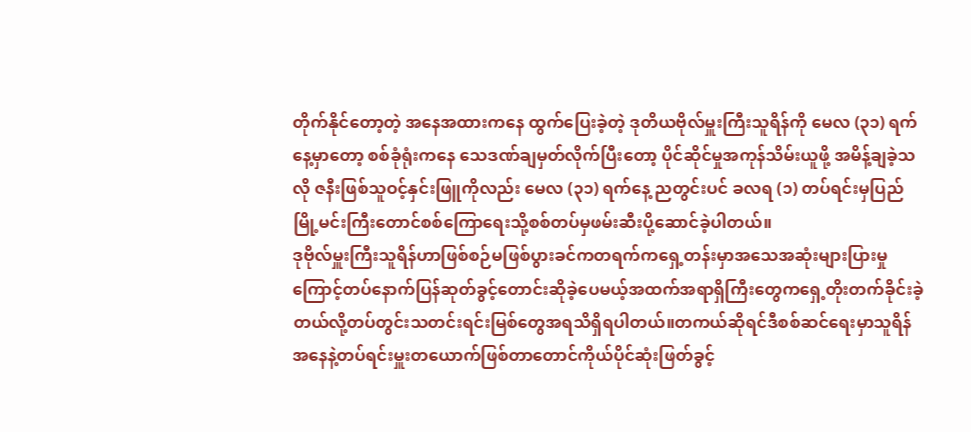တိုက်နိုင်တော့တဲ့ အနေအထားကနေ ထွက်ပြေးခဲ့တဲ့ ဒုတိယဗိုလ်မှူးကြီးသူရိန်ကို မေလ (၃၁) ရက်နေ့မှာတော့ စစ်ခုံရုံးကနေ သေဒဏ်ချမှတ်လိုက်ပြီးတော့ ပိုင်ဆိုင်မှုအကုန်သိမ်းယူဖို့ အမိန့်ချခဲ့သလို ဇနီးဖြစ်သူဝင့်နှင်းဖြူကိုလည်း မေလ (၃၁) ရက်နေ့ ညတွင်းပင် ခလရ (၁) တပ်ရင်းမှပြည်မြို့မင်းကြီးတောင်စစ်ကြောရေးသို့စစ်တပ်မှဖမ်းဆီးပို့ဆောင်ခဲ့ပါတယ်။
ဒုဗိုလ်မှူးကြီးသူရိန်ဟာဖြစ်စဉ်မဖြစ်ပွားခင်ကတရက်ကရှေ့တန်းမှာအသေအဆုံးများပြားမှုကြောင့်တပ်နောက်ပြန်ဆုတ်ခွင့်တောင်းဆိုခဲ့ပေမယ့်အထက်အရာရှိကြီးတွေကရှေ့တိုးတက်ခိုင်းခဲ့တယ်လို့တပ်တွင်းသတင်းရင်းမြစ်တွေအရသိရှိရပါတယ်။တကယ်ဆိုရင်ဒီစစ်ဆင်ရေးမှာသူရိန်အနေနဲ့တပ်ရင်းမှူးတယောက်ဖြစ်တာတောင်ကိုယ်ပိုင်ဆုံးဖြတ်ခွင့်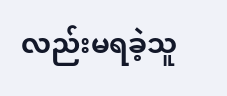လည်းမရခဲ့သူ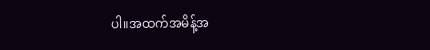ပါ။အထက်အမိန့်အ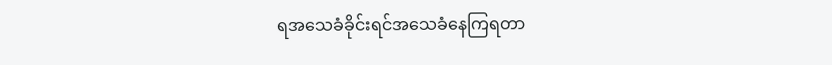ရအသေခံခိုင်းရင်အသေခံနေကြရတာ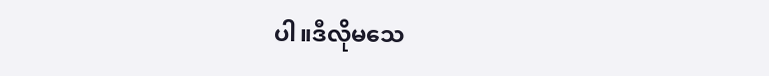ပါ။ဒီလိုမသေ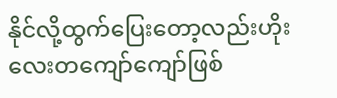နိုင်လို့ထွက်ပြေးတော့လည်းဟိုးလေးတကျော်ကျော်ဖြစ်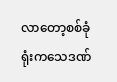လာတော့စစ်ခုံရုံးကသေဒဏ်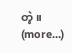တဲ့။
(more…)